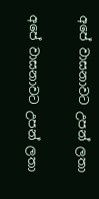අපේ වාසනාවට උපන් ලතා

අපේ වාසනාවට උපන් ලතා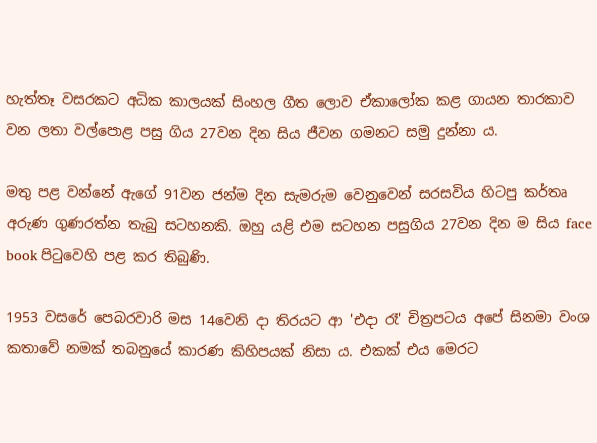හැත්තෑ වසරකට අධික කාලයක් සිංහල ගීත ලොව ඒකාලෝක කළ ගායන තාරකාව වන ලතා වල්පොළ පසු ගිය 27වන දින සිය ජීවන ගමනට සමු දුන්නා ය.

මතු පළ වන්නේ ඇගේ 91වන ජන්ම දින සැමරුම වෙනුවෙන් සරසවිය හිටපු කර්තෘ අරුණ ගුණරත්න තැබු සටහනකි. ඔහු යළි එම සටහන පසුගිය 27වන දින ම සිය face book පිටුවෙහි පළ කර තිබුණි.

1953 වසරේ පෙබරවාරි මස 14වෙනි දා තිරයට ආ 'එදා රෑ' චිත්‍රපටය අපේ සිනමා වංශ කතාවේ නමක් තබනුයේ කාරණ කිහිපයක් නිසා ය. එකක් එය මෙරට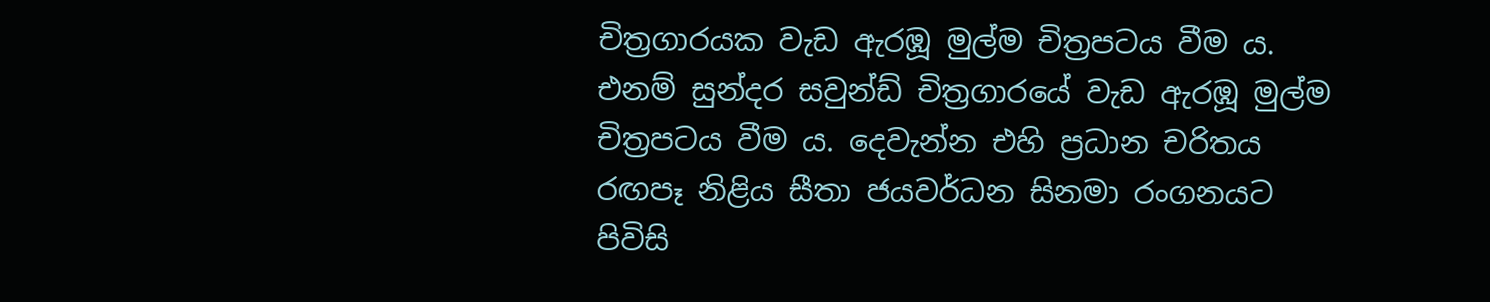චිත්‍රගාරයක වැඩ ඇරඹූ මුල්ම චිත්‍රපටය වීම ය. එනම් සුන්දර සවුන්ඩ් චිත්‍රගාරයේ වැඩ ඇරඹූ මුල්ම චිත්‍රපටය වීම ය. දෙවැන්න එහි ප්‍රධාන චරිතය රඟපෑ නිළිය සීතා ජයවර්ධන සිනමා රංගනයට පිවිසි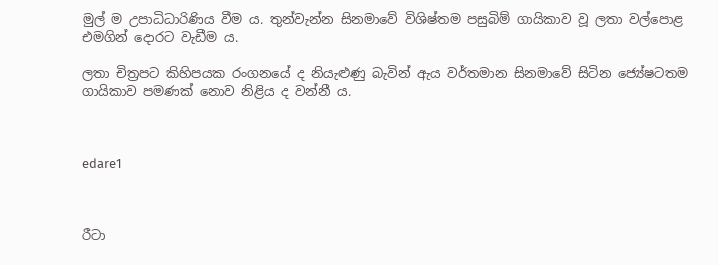මුල් ම උපාධිධාරිණිය වීම ය. තුන්වැන්න සිනමාවේ විශිෂ්තම පසුබිම් ගායිකාව වූ ලතා වල්පොළ එමගින් දොරට වැඩීම ය.

ලතා චිත්‍රපට කිහිපයක රංගනයේ ද නියැළුණු බැවින් ඇය වර්තමාන සිනමාවේ සිටින ජ්‍යේෂටතම ගායිකාව පමණක් නොව නිළිය ද වන්නී ය.



edare1



රීටා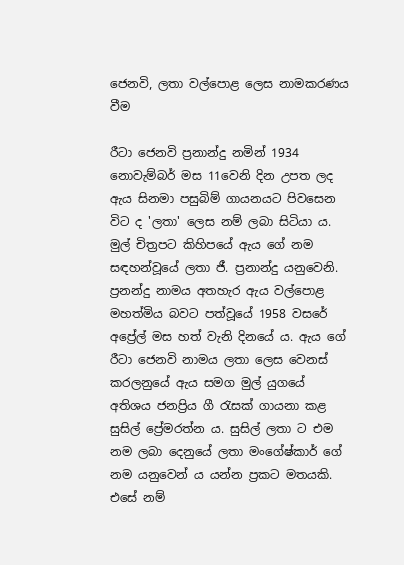ජෙනවි, ලතා වල්පොළ ලෙස නාමකරණය වීම

රීටා ජෙනවි ප්‍රනාන්දු නමින් 1934 නොවැම්බර් මස 11වෙනි දින උපත ලද ඇය සිනමා පසුබිම් ගායනයට පිවසෙන විට ද 'ලතා' ලෙස නම් ලබා සිටියා ය. මුල් චිත්‍රපට කිහිපයේ ඇය ගේ නම සඳහන්වූයේ ලතා ජී. ප්‍රනාන්දු යනුවෙනි. ප්‍රනන්දු නාමය අතහැර ඇය වල්පොළ මහත්මිය බවට පත්වූයේ 1958 වසරේ අප්‍රේල් මස හත් වැනි දිනයේ ය. ඇය ගේ රීටා ජෙනවි නාමය ලතා ලෙස වෙනස් කරලනුයේ ඇය සමග මුල් යුගයේ අතිශය ජනප්‍රිය ගී රැසක් ගායනා කළ සුසිල් ප්‍රේමරත්න ය. සුසිල් ලතා ට එම නම ලබා දෙනුයේ ලතා මංගේෂ්කාර් ගේ නම යනුවෙන් ය යන්න ප්‍රකට මතයකි. එසේ නම්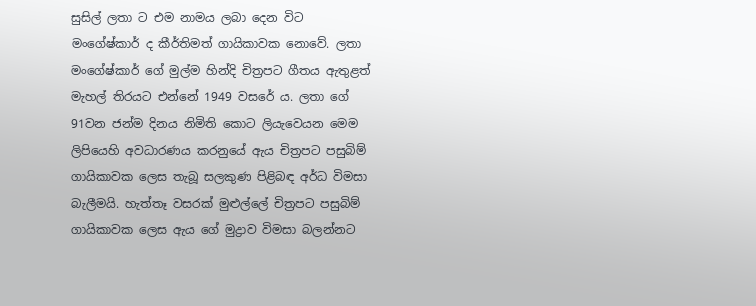සුසිල් ලතා ට එම නාමය ලබා දෙන විට මංගේෂ්කාර් ද කීර්තිමත් ගායිකාවක නොවේ. ලතා මංගේෂ්කාර් ගේ මුල්ම හින්දි චිත්‍රපට ගීතය ඇතුළත් මැහල් තිරයට එන්නේ 1949 වසරේ ය. ලතා ගේ 91වන ජන්ම දිනය නිමිති කොට ලියැවෙයන මෙම ලිපියෙහි අවධාරණය කරනුයේ ඇය චිත්‍රපට පසුබිම් ගායිකාවක ලෙස තැබූ සලකුණ පිළිබඳ අර්ධ විමසා බැලීමයි. හැත්තෑ වසරක් මුළුල්ලේ චිත්‍රපට පසුබිම් ගායිකාවක ලෙස ඇය ගේ මුද්‍රාව විමසා බලන්නට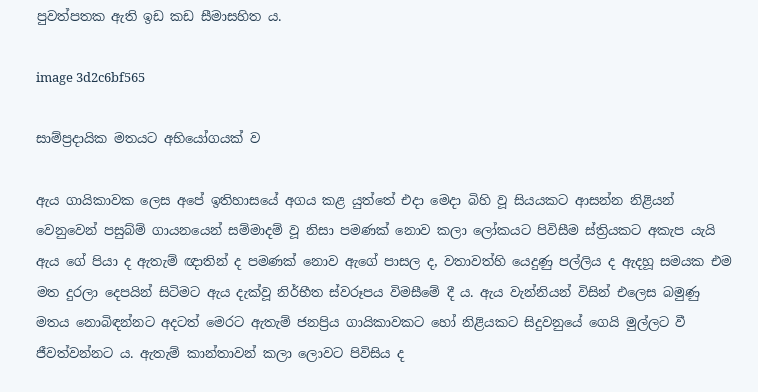පුවත්පතක ඇති ඉඩ කඩ සීමාසහිත ය.

image 3d2c6bf565

සාම්ප්‍රදායික මතයට අභියෝගයක් ව

ඇය ගායිකාවක ලෙස අපේ ඉතිහාසයේ අගය කළ යුත්තේ එදා මෙදා බිහි වූ සියයකට ආසන්න නිළියන් වෙනුවෙන් පසුබ්ම් ගායනයෙන් සම්මාදම් වූ නිසා පමණක් නොව කලා ලෝකයට පිවිසීම ස්ත්‍රියකට අකැප යැයි ඇය ගේ පියා ද ඇතැම් ඥාතින් ද පමණක් නොව ඇගේ පාසල ද, වතාවත්හි යෙදුණු පල්ලිය ද ඇදහූ සමයක එම මත දුරලා දෙපයින් සිටිමට ඇය දැක්වූ නිර්භීත ස්වරූපය විමසීමේ දී ය. ඇය වැන්නියන් විසින් එලෙස බමුණු මතය නොබිඳන්නට අදටත් මෙරට ඇතැම් ජනප්‍රිය ගායිකාවකට හෝ නිළියකට සිදුවනුයේ ගෙයි මුල්ලට වී ජීවත්වන්නට ය. ඇතැම් කාන්තාවන් කලා ලොවට පිවිසිය ද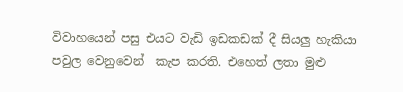විවාහයෙන් පසු එයට වැඩි ඉඩකඩක් දී සියලු හැකියා පවුල වෙනුවෙන්  කැප කරති. එහෙත් ලතා මුළු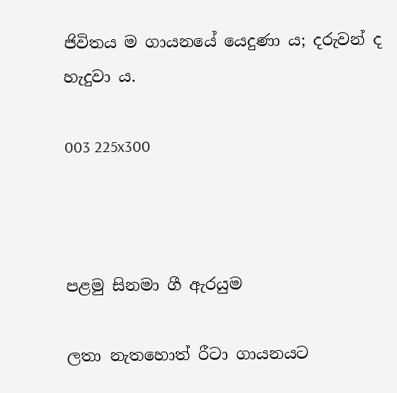ජිවිතය ම ගායනයේ යෙදුණා ය; දරුවන් ද හැදුවා ය.

003 225x300



පළමු සිනමා ගී ඇරයුම

ලතා නැතහොත් රීටා ගායනයට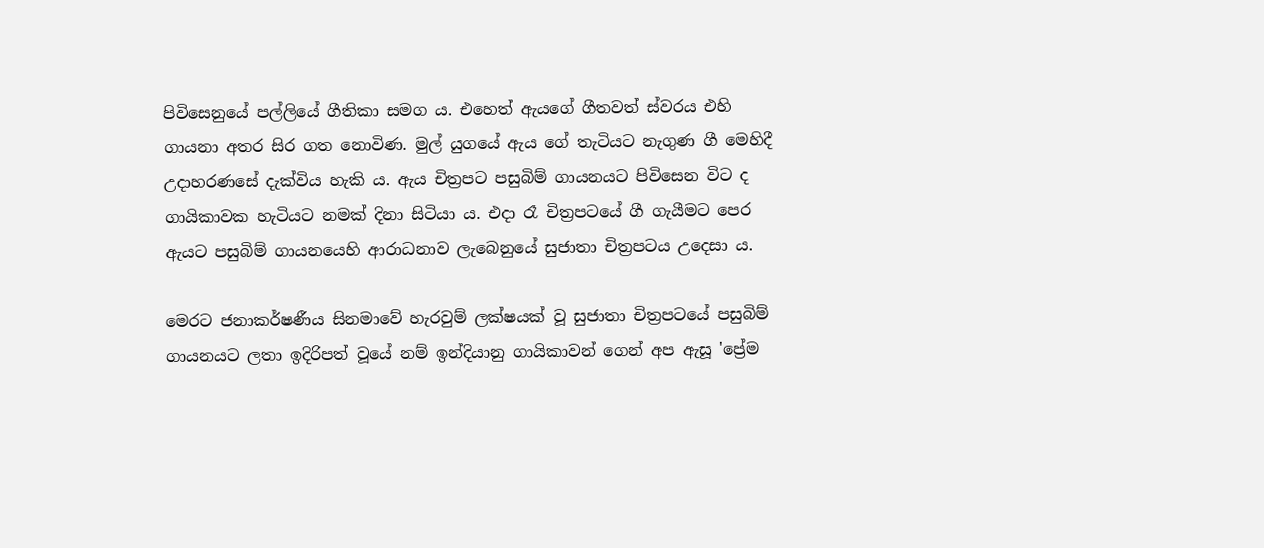පිවිසෙනුයේ පල්ලියේ ගීතිකා සමග ය. එහෙත් ඇයගේ ගීතවත් ස්වරය එහි ගායනා අතර සිර ගත නොවිණ. මුල් යුගයේ ඇය ගේ තැටියට නැගුණ ගී මෙහිදී උදාහරණසේ දැක්විය හැකි ය. ඇය චිත්‍රපට පසුබිම් ගායනයට පිවිසෙන විට ද ගායිකාවක හැටියට නමක් දිනා සිටියා ය. එදා රෑ චිත්‍රපටයේ ගී ගැයීමට පෙර ඇයට පසුබිම් ගායනයෙහි ආරාධනාව ලැබෙනුයේ සුජාතා චිත්‍රපටය උදෙසා ය.

මෙරට ජනාකර්ෂණීය සිනමාවේ හැරවුම් ලක්ෂයක් වූ සුජාතා චිත්‍රපටයේ පසුබිම් ගායනයට ලතා ඉදිරිපත් වූයේ නම් ඉන්දියානු ගායිකාවන් ගෙන් අප ඇසූ 'ප්‍රේම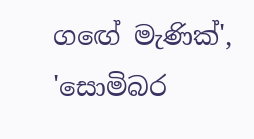ගඟේ මැණික්', 'සොමිබර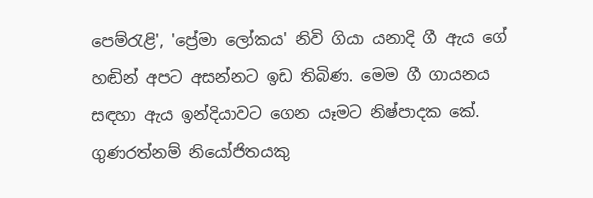පෙම්රැළි', 'ප්‍රේමා ලෝකය' නිවි ගියා යනාදි ගී ඇය ගේ හඬින් අපට අසන්නට ඉඩ තිබිණ. මෙම ගී ගායනය සඳහා ඇය ඉන්දියාවට ගෙන යෑමට නිෂ්පාදක කේ. ගුණරත්නම් නියෝජිතයකු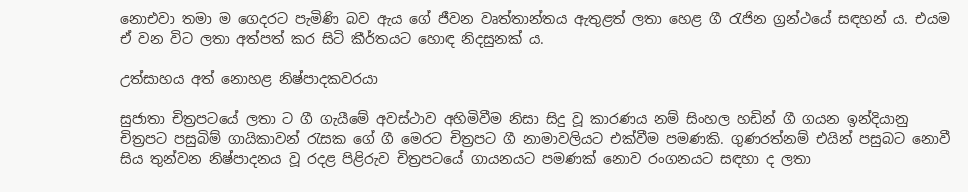නොඑවා තමා ම ගෙදරට පැමිණි බව ඇය ගේ ජීවන වෘත්තාන්තය ඇතුළත් ලතා හෙළ ගී රැජින ග්‍රන්ථයේ සඳහන් ය. එයම ඒ වන විට ලතා අත්පත් කර සිටි කීර්තයට හොඳ නිදසුනක් ය.

උත්සාහය අත් නොහළ නිෂ්පාදකවරයා

සුජාතා චිත්‍රපටයේ ලතා ට ගී ගැයීමේ අවස්ථාව අහිමිවීම නිසා සිදු වූ කාරණය නම් සිංහල හඩින් ගී ගයන ඉන්දියානු චිත්‍රපට පසුබිම් ගායිකාවන් රැසක ගේ ගී මෙරට චිත්‍රපට ගී නාමාවලියට එක්වීම පමණකි. ගුණරත්නම් එයින් පසුබට නොවී සිය තුන්වන නිෂ්පාදනය වූ රදළ පිළිරුව චිත්‍රපටයේ ගායනයට පමණක් නොව රංගනයට සඳහා ද ලතා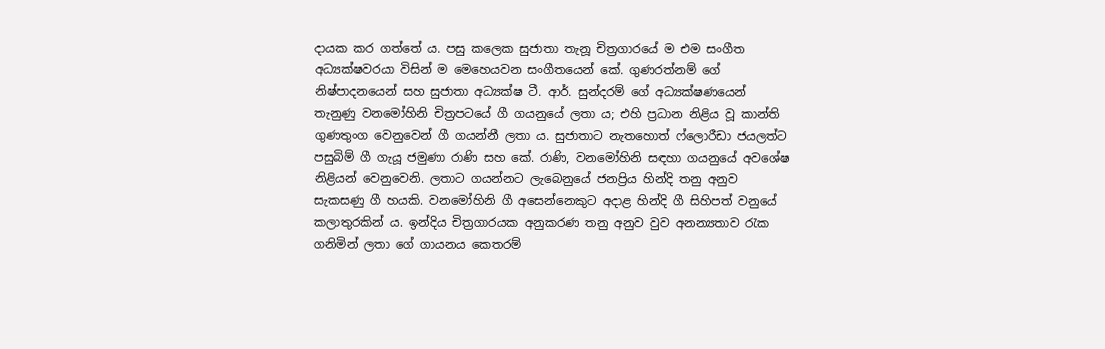දායක කර ගත්තේ ය. පසු කලෙක සුජාතා තැනූ චිත්‍රගාරයේ ම එම සංගීත අධ්‍යක්ෂවරයා විසින් ම මෙහෙයවන සංගීතයෙන් කේ. ගුණරත්නම් ගේ නිෂ්පාදනයෙන් සහ සුජාතා අධ්‍යක්ෂ ටී. ආර්. සුන්දරම් ගේ අධ්‍යක්ෂණයෙන් තැනුණු වනමෝහිනි චිත්‍රපටයේ ගී ගයනුයේ ලතා ය; එහි ප්‍රධාන නිළිය වූ කාන්ති ගුණතුංග වෙනුවෙන් ගී ගයන්නී ලතා ය. සුජාතාට නැතහොත් ෆ්ලොරීඩා ජයලත්ට පසුබිම් ගී ගැයූ ජමුණා රාණි සහ කේ. රාණි, වනමෝහිනි සඳහා ගයනුයේ අවශේෂ නිළියන් වෙනුවෙනි. ලතාට ගයන්නට ලැබෙනුයේ ජනප්‍රිය හින්දි තනු අනුව සැකසණු ගී හයකි. වනමෝහිනි ගී අසෙන්නෙකුට අදාළ හින්දි ගී සිහිපත් වනු‌යේ කලාතුරකින් ය. ඉන්දිය චිත්‍රගාරයක අනුකරණ තනු අනුව වුව අනන්‍යතාව රැක ගනිමින් ලතා ගේ ගායනය කෙතරම්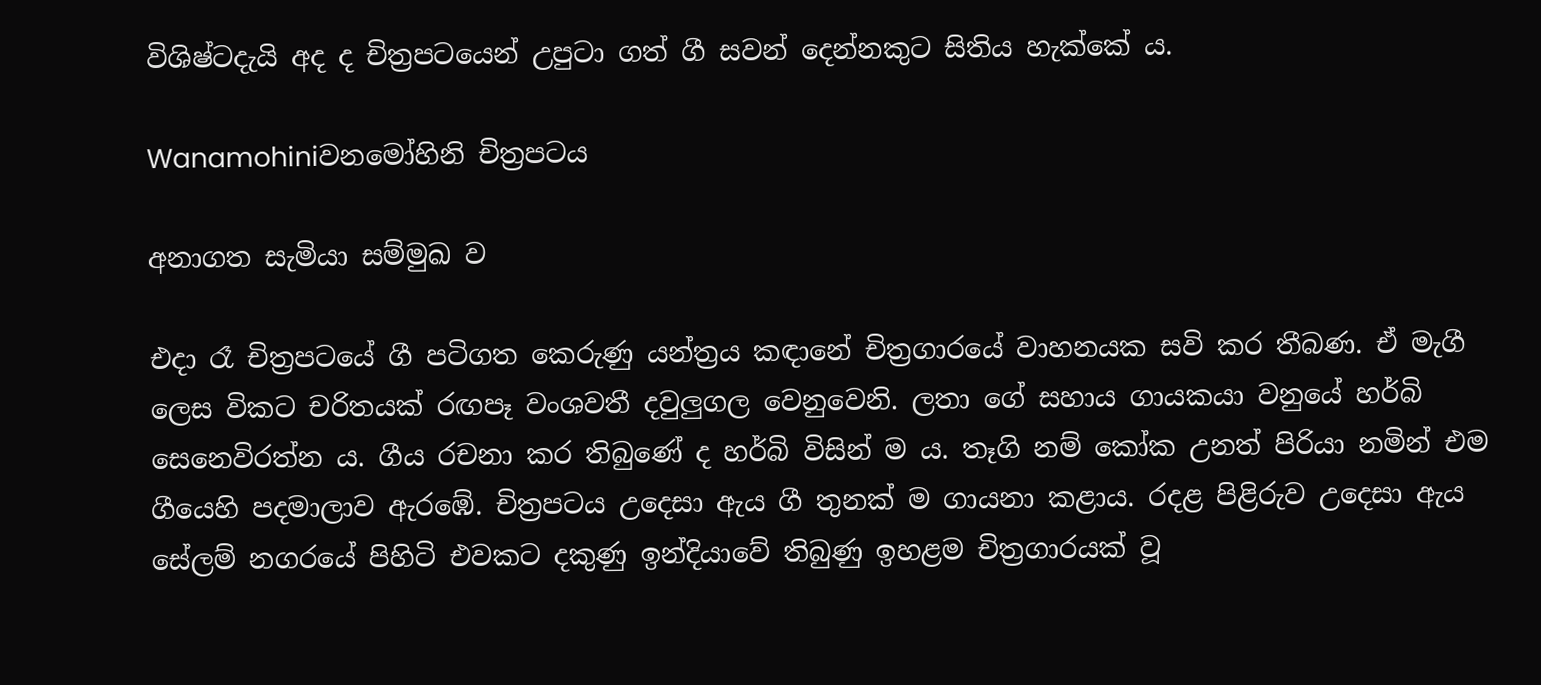විශිෂ්ටදැයි අද ද චිත්‍රපටයෙන් උපුටා ගත් ගී සවන් දෙන්නකුට සිතිය හැක්කේ ය.

Wanamohiniවනමෝහිනි චිත්‍රපටය

අනාගත සැමියා සම්මුඛ ව

එදා රෑ චිත්‍රපටයේ ගී පටිගත කෙරුණු යන්ත්‍රය කඳානේ චිත්‍රගාරයේ වාහනයක සවි කර තීබණ. ඒ මැගී ලෙස විකට චරිතයක් රඟපෑ වංශවතී දවුලුගල වෙනුවෙනි. ලතා ගේ සහාය ගායකයා වනුයේ හර්බි සෙනෙවිරත්න ය. ගීය රචනා කර තිබුණේ ද හර්බි විසින් ම ය. තෑගි නම් කෝක උනත් පිරියා නමින් එම ගීයෙහි පදමාලාව ඇරඹේ. චිත්‍රපටය උදෙසා ඇය ගී තුනක් ම ගායනා කළාය. රදළ පිළිරුව උදෙසා ඇය සේලම් නගරයේ පිහිටි එවකට දකුණු ඉන්දියාවේ තිබුණු ඉහළම චිත්‍රගාරයක් වූ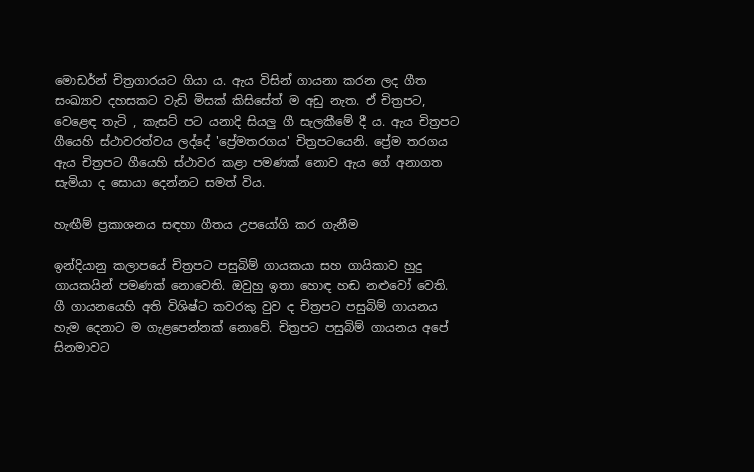මොඩර්න් චිත්‍රගාරයට ගියා ය. ඇය විසින් ගායනා කරන ලද ගීත සංඛ්‍යාව දහසකට වැඩි මිසක් කිසිසේත් ම අඩු නැත. ඒ චිත්‍රපට, වෙළෙඳ තැටි , කැසට් පට යනාදි සියලු ගී සැලකීමේ දී ය. ඇය චිත්‍රපට ගීයෙහි ස්ථාවරත්වය ලද්දේ 'ප්‍රේමතරගය' චිත්‍රපටයෙනි. ප්‍රේම තරගය ඇය චිත්‍රපට ගීයෙහි ස්ථාවර කළා පමණක් නොව ඇය ගේ අනාගත සැමියා ද සොයා දෙන්නට සමත් විය.

හැඟීම් ප්‍රකාශනය සඳහා ගීතය උපයෝගි කර ගැනීම

ඉන්දියානු කලාපයේ චිත්‍රපට පසුබිම් ගායකයා සහ ගායිකාව හුදු ගායකයින් පමණක් නොවෙති. ඔවුහු ඉතා හොඳ හඬ නළුවෝ වෙති. ගී ගායනයෙහි අති විශිෂ්ට කවරකු වුව ද චිත්‍රපට පසුබිම් ගායනය හැම දෙනාට ම ගැළපෙන්නක් නොවේ. චිත්‍රපට පසුබිම් ගායනය අපේ සිනමාවට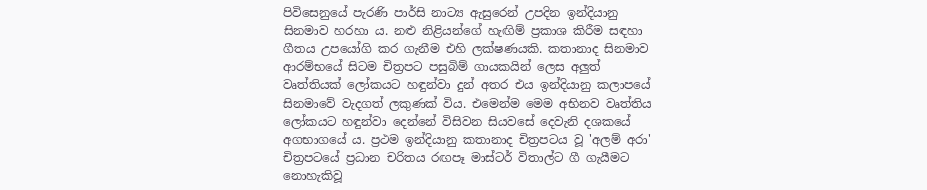පිවිසෙනුයේ පැරණි පාර්සි නාට්‍ය ඇසුරෙන් උපදින ඉන්දියානු සිනමාව හරහා ය. නළු නිළියන්‌ගේ හැඟිම් ප්‍රකාශ කිරීම සඳහා ගීතය උපයෝගි කර ගැනීම එහි ලක්ෂණයකි. කතානාද සිනමාව ආරම්භයේ සිටම චිත්‍රපට පසුබිම් ගායකයින් ලෙස අලුත් වෘත්තියක් ලෝකයට හඳුන්වා දුන් අතර එය ඉන්දියානු කලාපයේ සිනමාවේ වැදගත් ලකුණක් විය. එමෙන්ම මෙම අභිනව වෘත්තිය ලෝකයට හඳුන්වා දෙන්නේ විසිවන සියවසේ දෙවැනි දශකයේ අගභාගයේ ය. ප්‍රථම ඉන්දියානු කතානාද චිත්‍රපටය වූ 'අලම් අරා' චිත්‍රපටයේ ප්‍රධාන චරිතය රඟපෑ මාස්ටර් විතාල්ට ගී ගැයීමට නොහැකිවූ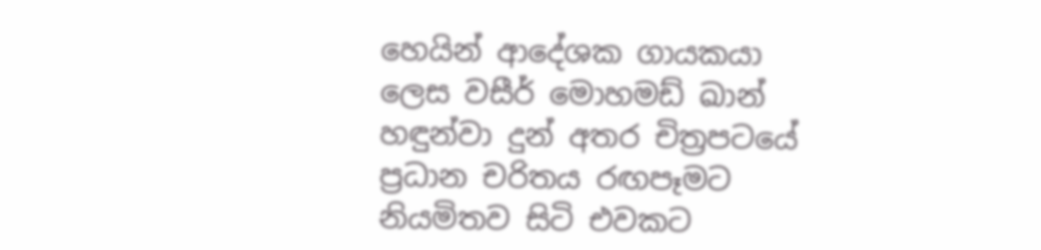හෙයින් ආදේශක ගායකයා ලෙස වසීර් මොහමඩ් ඛාන් හඳුන්වා දුන් අතර චිත්‍රපටයේ ප්‍රධාන චරිතය රඟපෑමට නියමිතව සිටි එවකට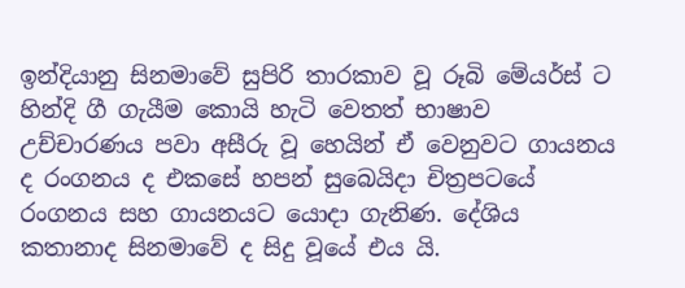ඉන්දියානු සිනමාවේ සුපිරි තාරකාව වූ රූබි මේයර්ස් ට හින්දි ගී ගැයීම කොයි හැටි වෙතත් භාෂාව උච්චාරණය පවා අසීරු වූ හෙයින් ඒ වෙනුවට ගායනය ද රංගනය ද එකසේ හපන් සුබෙයිදා චිත්‍රපටයේ රංගනය සහ ගායනයට යොදා ගැනිණ. දේශිය කතානාද සිනමාවේ ද සිදු වූයේ එය යි.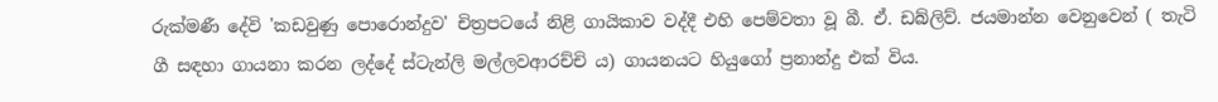රුක්මණී දේවි 'කඩවුණු පොරොන්දුව' චිත්‍රපටයේ නිළි ගායිකාව වද්දී එහි පෙම්වතා වූ බී. ඒ. ඩබ්ලිව්. ජයමාන්න වෙනුවෙන් ( තැටි ගී සඳහා ගායනා කරන ලද්දේ ස්ටැන්ලි මල්ලවආරච්චි ය) ගායනයට හියුගෝ ප්‍රනාන්දු එක් විය.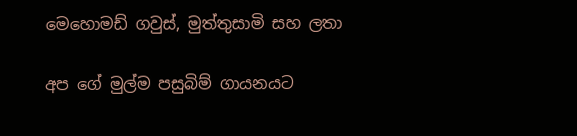මෙහොමඩ් ගවුස්, මුත්තුසාමි සහ ලතා

අප ගේ මුල්ම පසුබිම් ගායනයට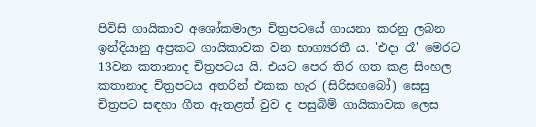පිවිසි ගායිකාව අශෝකමාලා චිත්‍රපටයේ ගායනා කරනු ලබන ඉන්දියානු අප්‍රකට ගායිකාවක වන භාග්‍යරතී ය. 'එදා රෑ' මෙරට 13වන කතානාද චිත්‍රපටය යි. එයට පෙර තිර ගත කළ සිංහල කතානාද චිත්‍රපටය අතරින් එකක හැර (සිරිසඟබෝ) සෙසු චිත්‍රපට සඳහා ගීත ඇතළත් වුව ද පසුබිම් ගායිකාවක ලෙස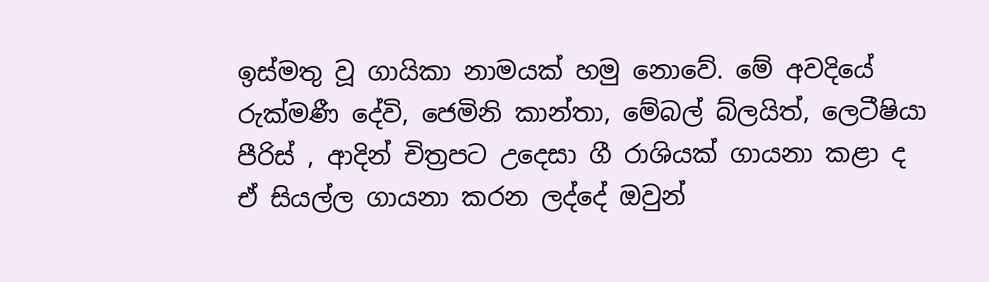ඉස්මතු වූ ගායිකා නාමයක් හමු නොවේ. මේ අවදියේ රුක්මණී දේවි, ජෙමිනි කාන්තා, මේබල් බ්ලයිත්, ලෙටීෂියා පීරිස් , ආදින් චිත්‍රපට උදෙසා ගී රාශියක් ගායනා කළා ද ඒ සියල්ල ගායනා කරන ලද්දේ ඔවුන්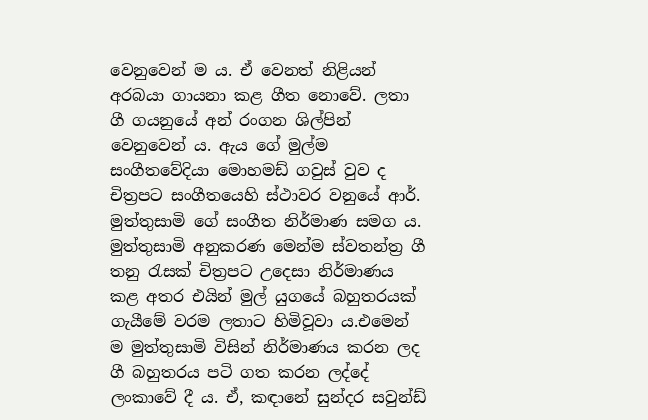වෙනුවෙන් ම ය. ඒ වෙනත් නිළියන් අරබයා ගායනා කළ ගීත නොවේ. ලතා ගී ගයනුයේ අන් රංගන ශිල්පින් වෙනුවෙන් ය. ඇය ගේ මුල්ම සංගීතවේදියා මොහමඩ් ගවුස් වුව ද චිත්‍රපට සංගීතයෙහි ස්ථාවර වනුයේ ආර්. මුත්තුසාමි ගේ සංගීත නිර්මාණ සමග ය. මුත්තුසාමි අනුකරණ මෙන්ම ස්වතන්ත්‍ර ගී තනු රැසක් චිත්‍රපට උදෙසා නිර්මාණය කළ අතර එයින් මුල් යුගයේ බහුතරයක් ගැයීමේ වරම ලතාට හිමිවූවා ය.එමෙන් ම මුත්තුසාමි විසින් නිර්මාණය කරන ලද ගී බහුතරය පටි ගත කරන ලද්දේ ලංකාවේ දී ය. ඒ, කඳානේ සුන්දර සවුන්ඩ්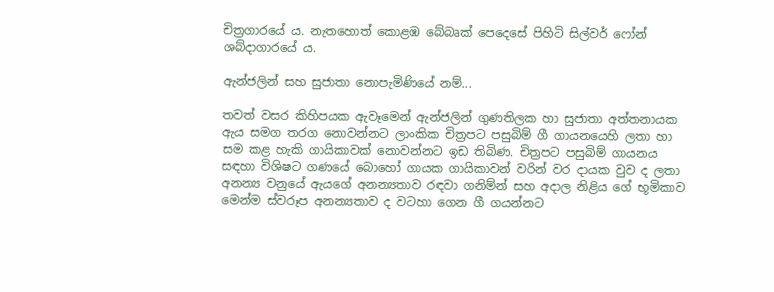චිත්‍රගාරයේ ය. නැතහොත් කොළඹ බේබෘක් පෙදෙසේ පිහිටි සිල්වර් ෆෝන් ශබ්දාගාරයේ ය.

ඇන්ජලින් සහ සුජාතා නොපැමිණියේ නම්...

තවත් වසර කිහිපයක ඇවෑමෙන් ඇන්ජලින් ගුණතිලක හා සුජාතා අත්තනායක ඇය සමග තරග නොවන්නට ලාංකික චිත්‍රපට පසුබිම් ගී ගායනයෙහි ලතා හා සම කළ හැකි ගායිකාවක් නොවන්නට ඉඩ තිබිණ. චිත්‍රපට පසුබිම් ගායනය සඳහා විශිෂට ගණයේ බොහෝ ගායක ගායිකාවන් වරින් වර දායක වුව ද ලතා අනන්‍ය වනුයේ ඇයගේ අනන්‍යතාව රඳවා ගනිම්න් සහ අදාල නිළිය ගේ භූමිකාව මෙන්ම ස්වරූප අනන්‍යතාව ද වටහා ගෙන ගී ගයන්නට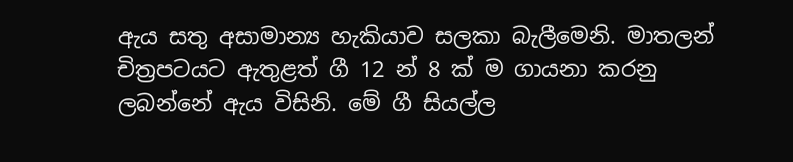ඇය සතු අසාමාන්‍ය හැකියාව සලකා බැලීමෙනි. මාතලන් චිත්‍රපටයට ඇතුළත් ගී 12 න් 8 ක් ම ගායනා කරනු ලබන්නේ ඇය විසිනි. මේ ගී සියල්ල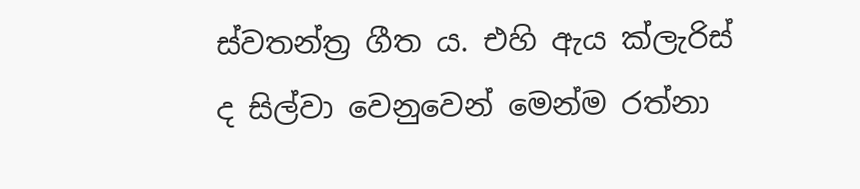ස්වතන්ත්‍ර ගීත ය. එහි ඇය ක්ලැරිස් ද සිල්වා වෙනුවෙන් මෙන්ම රත්නා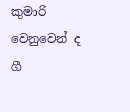කුමාරි වෙනුවෙන් ද ගී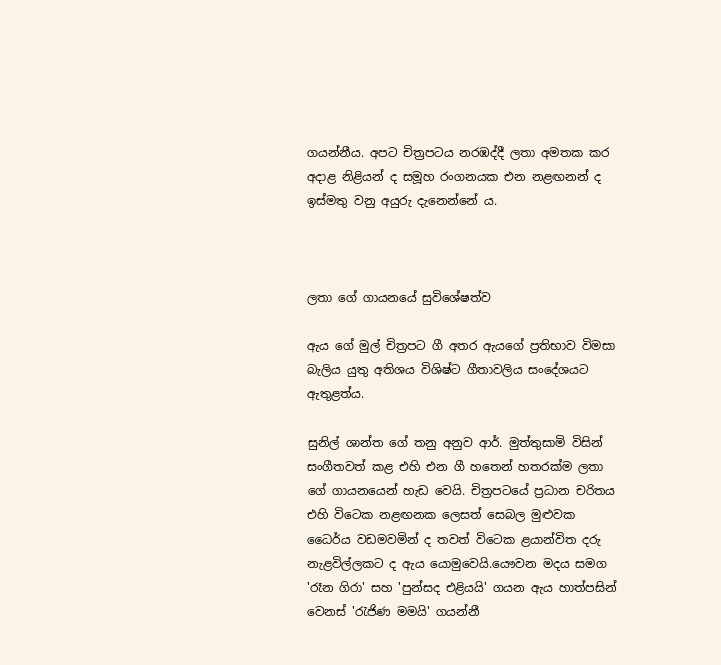ගයන්නීය. අපට චිත්‍රපටය නරඹද්දී ලතා අමතක කර අදාළ නිළියන් ද සමූහ රංගනයක එන නළඟනන් ද ඉස්මතු වනු අයුරු දැනෙන්නේ ය.



ලතා ගේ ගායනයේ සුවිශේෂත්ව

ඇය ගේ මුල් චිත්‍රපට ගී අතර ඇයගේ ප්‍රතිභාව විමසා බැලිය යුතු අතිශය විශිෂ්ට ගීතාවලිය සං‌දේශයට ඇතුළත්ය.

සුනිල් ශාන්ත ගේ තනු අනුව ආර්. මුත්තුසාමි විසින් සංගීතවත් කළ එහි එන ගී හතෙන් හතරක්ම ලතා ගේ ගායනයෙන් හැඩ වෙයි. චිත්‍රපටයේ ප්‍රධාන චරිතය එහි විටෙක නළඟනක ලෙසත් සෙබල මුළුවක ධෛර්ය වඩමවමින් ද තවත් විටෙක ළයාන්විත දරු නැළවිල්ලකට ද ඇය යොමුවෙයි.යෞවන මදය සමග 'රෑන ගිරා' සහ 'පුන්සද එළියයි' ගයන ඇය හාත්පසින් වෙනස් 'රැජිණ මමයි' ගයන්නී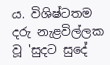ය. විශිෂ්ටතම දරු නැළවිල්ලක වූ 'සුදට සුදේ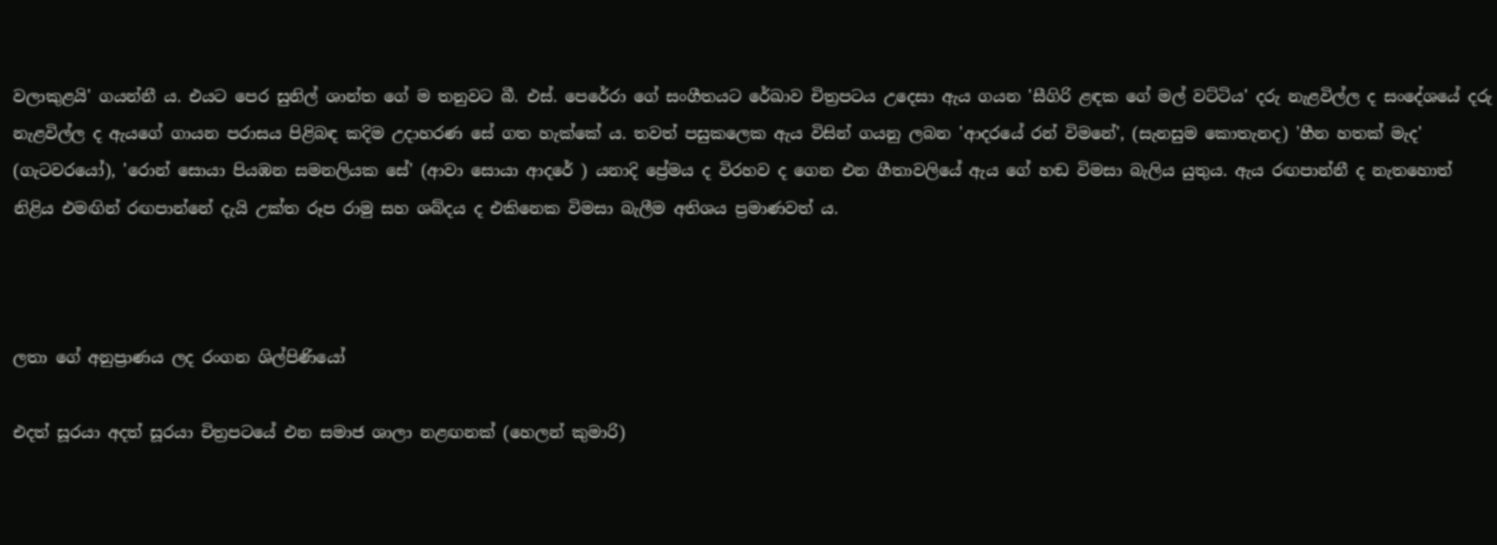වලාකුළයි' ගයන්නී ය. එයට පෙර සුනිල් ශාන්ත ගේ ම තනුවට බී. එස්. පෙරේරා ගේ සංගීතයට රේඛාව චිත්‍රපටය උදෙසා ඇය ගයන 'සීගිරි ළඳක ගේ මල් වට්ටිය' දරු නැළවිල්ල ද සංදේශයේ දරු නැළවිල්ල ද ඇයගේ ගායන පරාසය පිළිබඳ කදිම උදාහරණ සේ ගත හැක්කේ ය. තවත් පසුකලෙක ඇය විසින් ගයනු ලබන 'ආදරයේ රන් විමනේ', (සැනසුම කොතැනද) 'හීන හතක් මැද' (ගැටවරයෝ), 'රොන් සොයා පියඹන සමනලියක සේ' (ආවා සොයා ආදරේ ) යනාදි ප්‍රේමය ද විරහව ද ගෙන එන ගීතාවලියේ ඇය ගේ හඬ විමසා බැලිය යුතුය. ඇය රඟපාන්නී ද නැතහොත් නිළිය එමඟින් රඟපාන්නේ දැයි උක්ත රූප රාමු සහ ශබ්දය ද එකිනෙක විමසා බැලීම අතිශය ප්‍රමාණවත් ය.



ලතා ගේ අනුප්‍රාණය ලද රංගන ශිල්පිණියෝ

එදත් සූරයා අදත් සූරයා චිත්‍රපටයේ එන සමාජ ශාලා නළඟනක් (හෙලන් කුමාරි)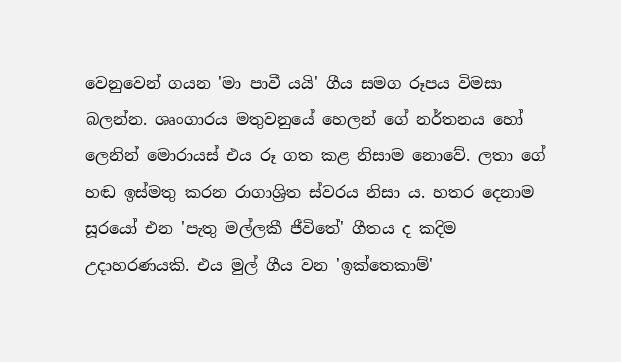වෙනුවෙන් ගයන 'මා පාවී යයි' ගීය සමග රූපය විමසා බලන්න. ශෘංගාරය මතුවනුයේ හෙලන් ගේ නර්තනය හෝ ලෙනින් මොරායස් එය රූ ගත කළ නිසාම නොවේ. ලතා ගේ හඬ ඉස්මතු කරන රාගාශ්‍රිත ස්වරය නිසා ය. හතර දෙනාම සූරයෝ එන 'පැතු මල්ලකී ජීවිතේ' ගීතය ද කදිම උදාහරණයකි. එය මුල් ගීය වන 'ඉක්තෙකාම්'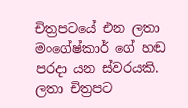චිත්‍රපටයේ එන ලතා මංගේෂ්කාර් ගේ හඬ පරදා යන ස්වරයකි. ලතා චිත්‍රපට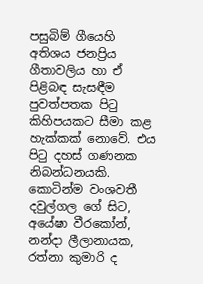පසුබිම් ගීයෙහි අතිශය ජනප්‍රිය ගීතාවලිය හා ඒ පිළිබඳ සැසඳීම පුවත්පතක පිටු කිහිපයකට සීමා කළ හැක්කක් නොවේ. එය පිටු දහස් ගණනක නිබන්ධනයකි. කොටින්ම වංශවතී දවුල්ගල ගේ සිට, අයේෂා වීරකෝන්, නන්දා ලීලානායක, රත්නා කුමාරි ද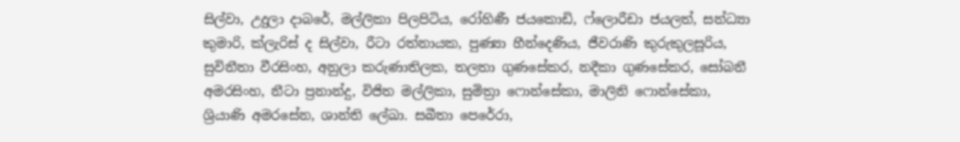සිල්වා, උදුලා දාබරේ, මල්ලිකා පිලපිටිය, රෝහිණී ජයකොඩි, ෆ්ලොරීඩා ජයලත්, සන්ධ්‍යා කුමාරි, ක්ලැරිස් ද සිල්වා, රීටා රත්නායක, පුණ්‍යා හීන්දෙණිය, ජීවරාණි කුරුකුලසූරිය, සුවිනීතා වීරසිංහ, අනුලා කරුණාතිලක, තලතා ගුණසේකර, නදීකා ගුණසේකර, සෝබනී අමරසිංහ, නීටා ප්‍රනාන්දු, විජිත මල්ලිකා, සුමිත්‍රා ෆොන්සේකා, මාලිනි ෆොන්සේකා, ශ්‍රියාණි අමරසේන, ශාන්ති ලේඛා. සබීතා පෙරේරා,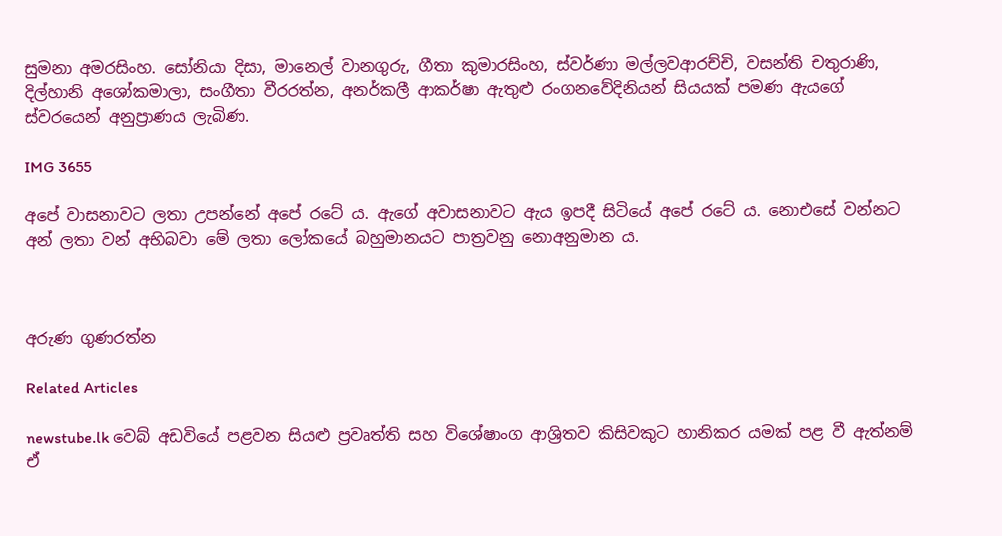සුමනා අමරසිංහ. සෝනියා දිසා, මානෙල් වානගුරු, ගීතා කුමාරසිංහ, ස්වර්ණා මල්ලවආරච්චි, වසන්ති චතුරාණි, දිල්හානි අශෝකමාලා, සංගීතා වීරරත්න, අනර්කලී ආකර්ෂා ඇතුළු රංගනවේදිනියන් සියයක් පමණ ඇයගේ ස්වරයෙන් අනුප්‍රාණය ලැබිණ.

IMG 3655

අපේ වාසනාවට ලතා උපන්‌නේ අපේ රටේ ය. ඇගේ අවාසනාවට ඇය ඉපදී සිටියේ අපේ රටේ ය. නොඑසේ වන්නට අන් ලතා වන් අභිබවා මේ ලතා ලෝකයේ බහුමානයට පාත්‍රවනු නොඅනුමාන ය.



අරුණ ගුණරත්න

Related Articles

newstube.lk වෙබ් අඩවියේ පළවන සියළු ප්‍රවෘත්ති සහ විශේෂාංග ආශ්‍රිතව කිසිවකුට හානිකර යමක් පළ වී ඇත්නම් ඒ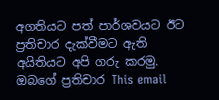අගතියට පත් පාර්ශවයට ඊට ප්‍රතිචාර දැක්වීමට ඇති අයිතියට අපි ගරු කරමු.
ඔබගේ ප්‍රතිචාර This email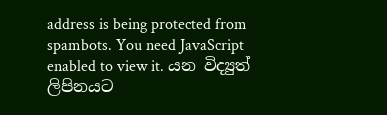address is being protected from spambots. You need JavaScript enabled to view it. යන විද්‍යුත් ලිපිනයට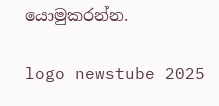යොමුකරන්න.

logo newstube 2025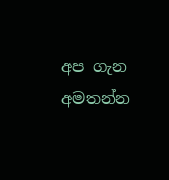අප ගැන අමතන්න